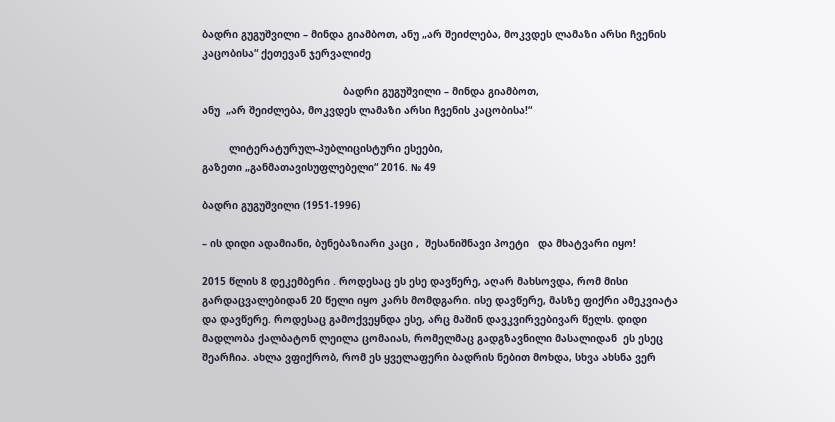ბადრი გუგუშვილი – მინდა გიამბოთ, ანუ „არ შეიძლება, მოკვდეს ლამაზი არსი ჩვენის კაცობისა“ ქეთევან ჯერვალიძე

                                               ბადრი გუგუშვილი – მინდა გიამბოთ,
ანუ  „არ შეიძლება, მოკვდეს ლამაზი არსი ჩვენის კაცობისა!“

         ლიტერატურულ-პუბლიცისტური ესეები,
გაზეთი „განმათავისუფლებელი“ 2016. № 49

ბადრი გუგუშვილი (1951-1996)

– ის დიდი ადამიანი, ბუნებაზიარი კაცი ,  შესანიშნავი პოეტი   და მხატვარი იყო!

2015 წლის 8 დეკემბერი . როდესაც ეს ესე დავწერე, აღარ მახსოვდა, რომ მისი გარდაცვალებიდან 20 წელი იყო კარს მომდგარი. ისე დავწერე, მასზე ფიქრი ამეკვიატა და დავწერე. როდესაც გამოქვეყნდა ესე, არც მაშინ დავკვირვებივარ წელს. დიდი მადლობა ქალბატონ ლეილა ცომაიას, რომელმაც გადგზავნილი მასალიდან  ეს ესეც შეარჩია. ახლა ვფიქრობ, რომ ეს ყველაფერი ბადრის ნებით მოხდა, სხვა ახსნა ვერ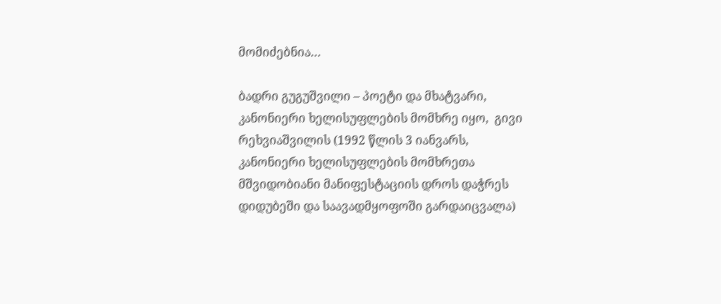მომიძებნია…

ბადრი გუგუშვილი – პოეტი და მხატვარი, კანონიერი ხელისუფლების მომხრე იყო,  გივი რეხვიაშვილის (1992 წლის 3 იანვარს, კანონიერი ხელისუფლების მომხრეთა მშვიდობიანი მანიფესტაციის დროს დაჭრეს დიდუბეში და საავადმყოფოში გარდაიცვალა)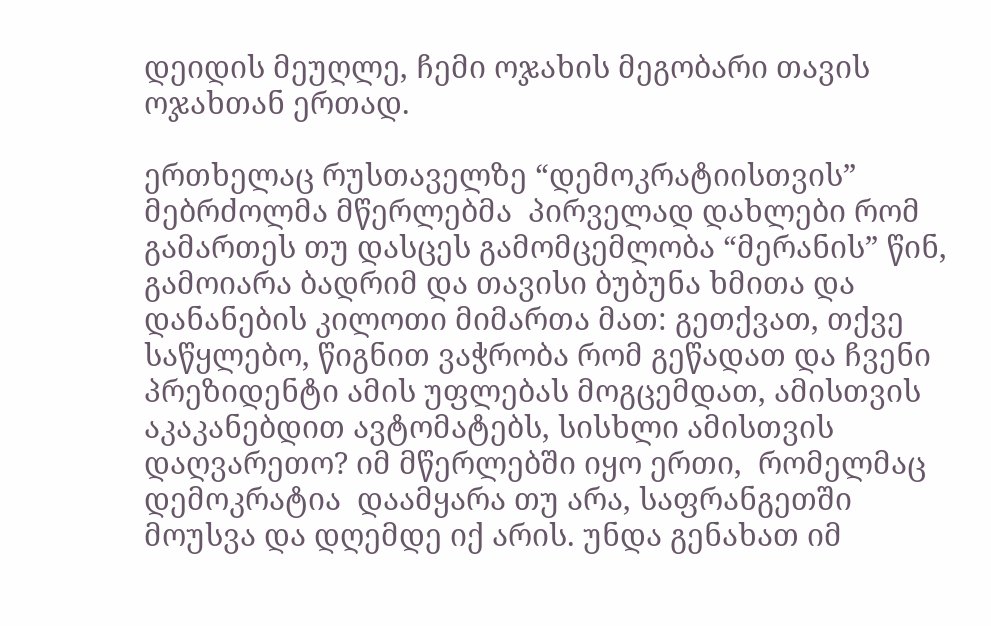დეიდის მეუღლე, ჩემი ოჯახის მეგობარი თავის ოჯახთან ერთად.

ერთხელაც რუსთაველზე “დემოკრატიისთვის” მებრძოლმა მწერლებმა  პირველად დახლები რომ გამართეს თუ დასცეს გამომცემლობა “მერანის” წინ, გამოიარა ბადრიმ და თავისი ბუბუნა ხმითა და დანანების კილოთი მიმართა მათ: გეთქვათ, თქვე საწყლებო, წიგნით ვაჭრობა რომ გეწადათ და ჩვენი პრეზიდენტი ამის უფლებას მოგცემდათ, ამისთვის აკაკანებდით ავტომატებს, სისხლი ამისთვის დაღვარეთო? იმ მწერლებში იყო ერთი,  რომელმაც დემოკრატია  დაამყარა თუ არა, საფრანგეთში მოუსვა და დღემდე იქ არის. უნდა გენახათ იმ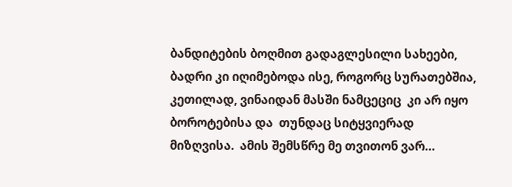ბანდიტების ბოღმით გადაგლესილი სახეები, ბადრი კი იღიმებოდა ისე, როგორც სურათებშია, კეთილად, ვინაიდან მასში ნამცეციც  კი არ იყო ბოროტებისა და  თუნდაც სიტყვიერად მიზღვისა.  ამის შემსწრე მე თვითონ ვარ…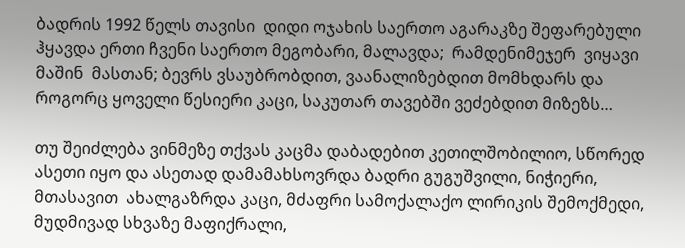ბადრის 1992 წელს თავისი  დიდი ოჯახის საერთო აგარაკზე შეფარებული ჰყავდა ერთი ჩვენი საერთო მეგობარი, მალავდა;  რამდენიმეჯერ  ვიყავი  მაშინ  მასთან; ბევრს ვსაუბრობდით, ვაანალიზებდით მომხდარს და როგორც ყოველი წესიერი კაცი, საკუთარ თავებში ვეძებდით მიზეზს…

თუ შეიძლება ვინმეზე თქვას კაცმა დაბადებით კეთილშობილიო, სწორედ ასეთი იყო და ასეთად დამამახსოვრდა ბადრი გუგუშვილი, ნიჭიერი, მთასავით  ახალგაზრდა კაცი, მძაფრი სამოქალაქო ლირიკის შემოქმედი, მუდმივად სხვაზე მაფიქრალი,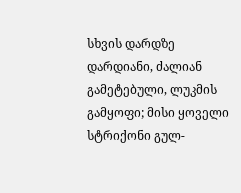სხვის დარდზე დარდიანი, ძალიან გამეტებული, ლუკმის გამყოფი; მისი ყოველი სტრიქონი გულ-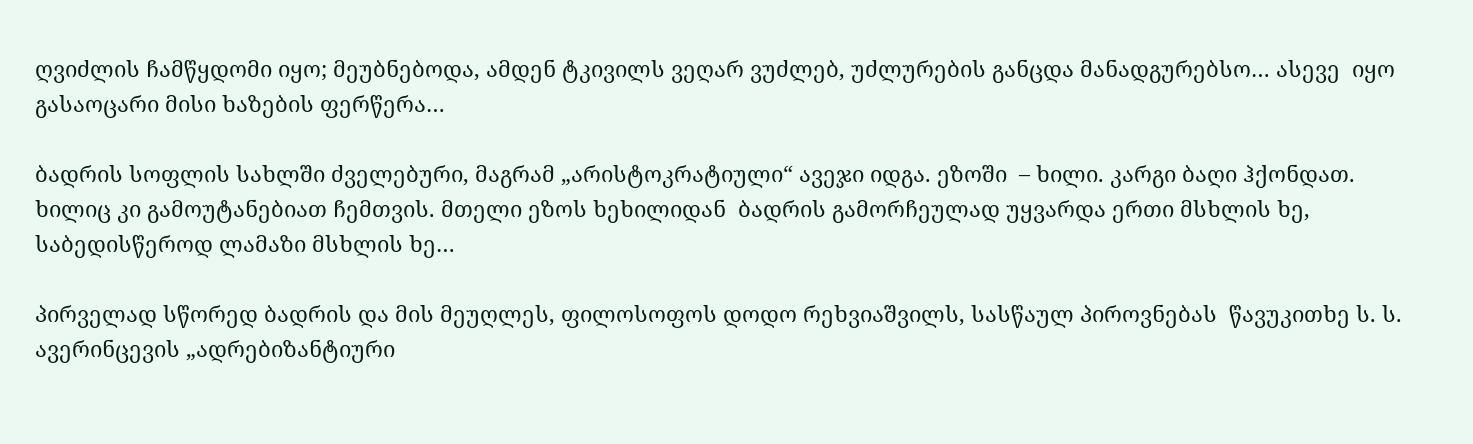ღვიძლის ჩამწყდომი იყო; მეუბნებოდა, ამდენ ტკივილს ვეღარ ვუძლებ, უძლურების განცდა მანადგურებსო… ასევე  იყო გასაოცარი მისი ხაზების ფერწერა…

ბადრის სოფლის სახლში ძველებური, მაგრამ „არისტოკრატიული“ ავეჯი იდგა. ეზოში  – ხილი. კარგი ბაღი ჰქონდათ. ხილიც კი გამოუტანებიათ ჩემთვის. მთელი ეზოს ხეხილიდან  ბადრის გამორჩეულად უყვარდა ერთი მსხლის ხე, საბედისწეროდ ლამაზი მსხლის ხე…

პირველად სწორედ ბადრის და მის მეუღლეს, ფილოსოფოს დოდო რეხვიაშვილს, სასწაულ პიროვნებას  წავუკითხე ს. ს.  ავერინცევის „ადრებიზანტიური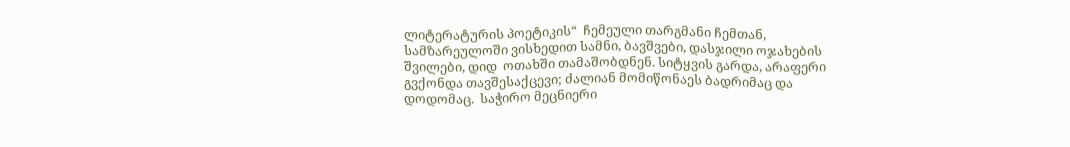ლიტერატურის პოეტიკის“  ჩემეული თარგმანი ჩემთან,  სამზარეულოში ვისხედით სამნი, ბავშვები, დასჯილი ოჯახების შვილები, დიდ  ოთახში თამაშობდნენ. სიტყვის გარდა, არაფერი გვქონდა თავშესაქცევი; ძალიან მომიწონაეს ბადრიმაც და დოდომაც.  საჭირო მეცნიერი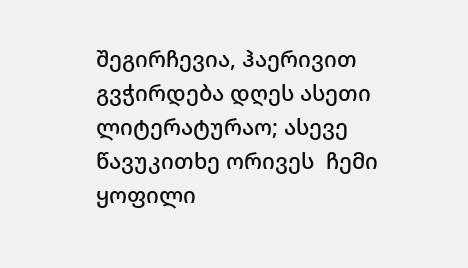შეგირჩევია, ჰაერივით გვჭირდება დღეს ასეთი ლიტერატურაო; ასევე წავუკითხე ორივეს  ჩემი ყოფილი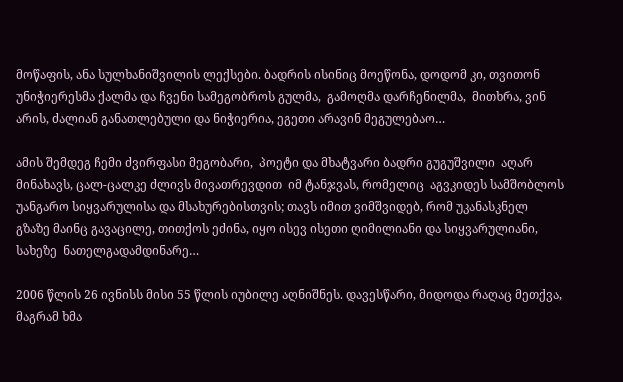მოწაფის, ანა სულხანიშვილის ლექსები. ბადრის ისინიც მოეწონა, დოდომ კი, თვითონ უნიჭიერესმა ქალმა და ჩვენი სამეგობროს გულმა,  გამოღმა დარჩენილმა,  მითხრა, ვინ არის, ძალიან განათლებული და ნიჭიერია, ეგეთი არავინ მეგულებაო…

ამის შემდეგ ჩემი ძვირფასი მეგობარი,  პოეტი და მხატვარი ბადრი გუგუშვილი  აღარ მინახავს, ცალ-ცალკე ძლივს მივათრევდით  იმ ტანჯვას, რომელიც  აგვკიდეს სამშობლოს უანგარო სიყვარულისა და მსახურებისთვის; თავს იმით ვიმშვიდებ, რომ უკანასკნელ გზაზე მაინც გავაცილე, თითქოს ეძინა, იყო ისევ ისეთი ღიმილიანი და სიყვარულიანი,  სახეზე  ნათელგადამდინარე…

2006 წლის 26 ივნისს მისი 55 წლის იუბილე აღნიშნეს. დავესწარი, მიდოდა რაღაც მეთქვა, მაგრამ ხმა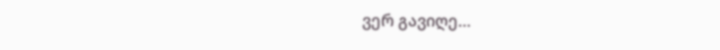ვერ გავიღე…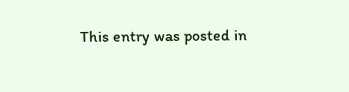This entry was posted in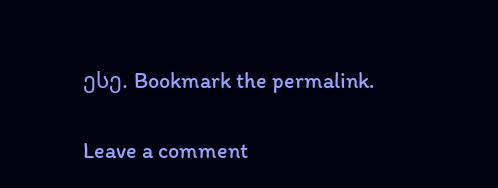ესე. Bookmark the permalink.

Leave a comment